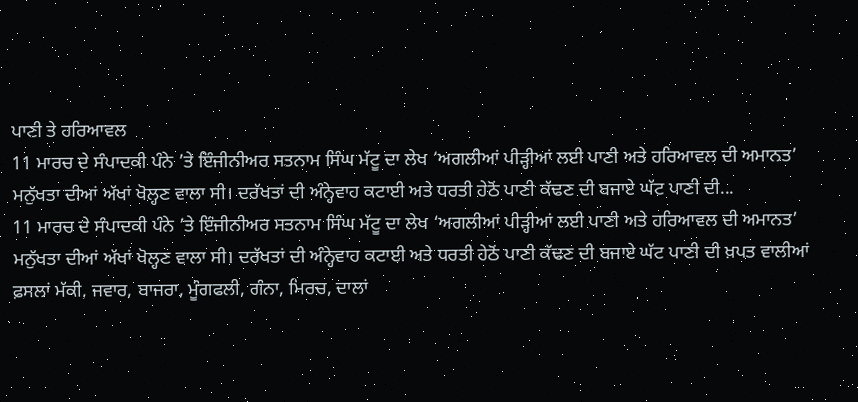ਪਾਣੀ ਤੇ ਹਰਿਆਵਲ
11 ਮਾਰਚ ਦੇ ਸੰਪਾਦਕੀ ਪੰਨੇ ’ਤੇ ਇੰਜੀਨੀਅਰ ਸਤਨਾਮ ਸਿੰਘ ਮੱਟੂ ਦਾ ਲੇਖ ‘ਅਗਲੀਆਂ ਪੀੜ੍ਹੀਆਂ ਲਈ ਪਾਣੀ ਅਤੇ ਹਰਿਆਵਲ ਦੀ ਅਮਾਨਤ’ ਮਨੁੱਖਤਾ ਦੀਆਂ ਅੱਖਾਂ ਖੋਲ੍ਹਣ ਵਾਲਾ ਸੀ। ਦਰੱਖਤਾਂ ਦੀ ਅੰਨ੍ਹੇਵਾਹ ਕਟਾਈ ਅਤੇ ਧਰਤੀ ਹੇਠੋਂ ਪਾਣੀ ਕੱਢਣ ਦੀ ਬਜਾਏ ਘੱਟ ਪਾਣੀ ਦੀ...
11 ਮਾਰਚ ਦੇ ਸੰਪਾਦਕੀ ਪੰਨੇ ’ਤੇ ਇੰਜੀਨੀਅਰ ਸਤਨਾਮ ਸਿੰਘ ਮੱਟੂ ਦਾ ਲੇਖ ‘ਅਗਲੀਆਂ ਪੀੜ੍ਹੀਆਂ ਲਈ ਪਾਣੀ ਅਤੇ ਹਰਿਆਵਲ ਦੀ ਅਮਾਨਤ’ ਮਨੁੱਖਤਾ ਦੀਆਂ ਅੱਖਾਂ ਖੋਲ੍ਹਣ ਵਾਲਾ ਸੀ। ਦਰੱਖਤਾਂ ਦੀ ਅੰਨ੍ਹੇਵਾਹ ਕਟਾਈ ਅਤੇ ਧਰਤੀ ਹੇਠੋਂ ਪਾਣੀ ਕੱਢਣ ਦੀ ਬਜਾਏ ਘੱਟ ਪਾਣੀ ਦੀ ਖ਼ਪਤ ਵਾਲੀਆਂ ਫ਼ਸਲਾਂ ਮੱਕੀ, ਜਵਾਰ, ਬਾਜਰਾ, ਮੂੰਗਫਲੀ, ਗੰਨਾ, ਮਿਰਚ, ਦਾਲਾਂ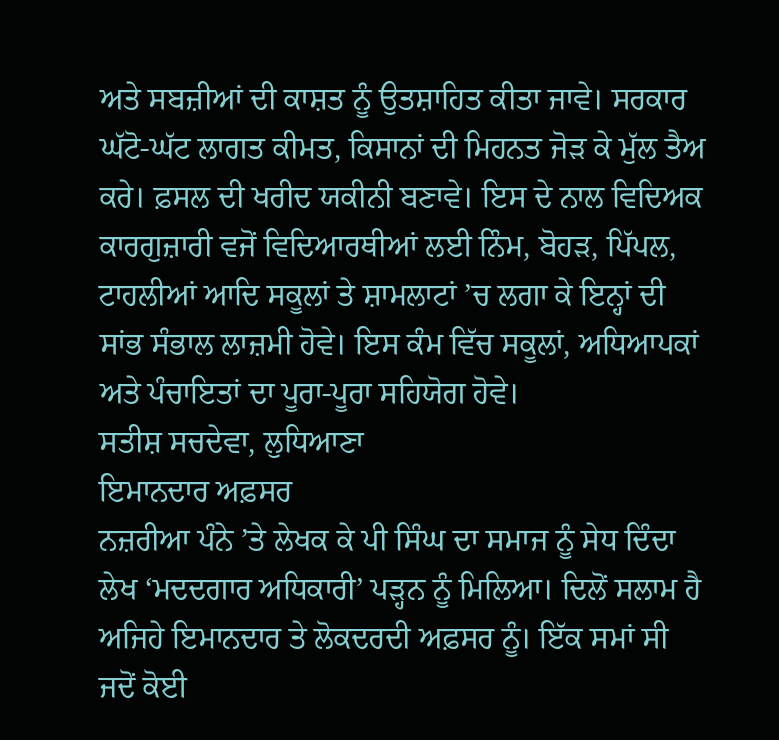ਅਤੇ ਸਬਜ਼ੀਆਂ ਦੀ ਕਾਸ਼ਤ ਨੂੰ ਉਤਸ਼ਾਹਿਤ ਕੀਤਾ ਜਾਵੇ। ਸਰਕਾਰ ਘੱਟੋ-ਘੱਟ ਲਾਗਤ ਕੀਮਤ, ਕਿਸਾਨਾਂ ਦੀ ਮਿਹਨਤ ਜੋੜ ਕੇ ਮੁੱਲ ਤੈਅ ਕਰੇ। ਫ਼ਸਲ ਦੀ ਖਰੀਦ ਯਕੀਨੀ ਬਣਾਵੇ। ਇਸ ਦੇ ਨਾਲ ਵਿਦਿਅਕ ਕਾਰਗੁਜ਼ਾਰੀ ਵਜੋਂ ਵਿਦਿਆਰਥੀਆਂ ਲਈ ਨਿੰਮ, ਬੋਹੜ, ਪਿੱਪਲ, ਟਾਹਲੀਆਂ ਆਦਿ ਸਕੂਲਾਂ ਤੇ ਸ਼ਾਮਲਾਟਾਂ ’ਚ ਲਗਾ ਕੇ ਇਨ੍ਹਾਂ ਦੀ ਸਾਂਭ ਸੰਭਾਲ ਲਾਜ਼ਮੀ ਹੋਵੇ। ਇਸ ਕੰਮ ਵਿੱਚ ਸਕੂਲਾਂ, ਅਧਿਆਪਕਾਂ ਅਤੇ ਪੰਚਾਇਤਾਂ ਦਾ ਪੂਰਾ-ਪੂਰਾ ਸਹਿਯੋਗ ਹੋਵੇ।
ਸਤੀਸ਼ ਸਚਦੇਵਾ, ਲੁਧਿਆਣਾ
ਇਮਾਨਦਾਰ ਅਫ਼ਸਰ
ਨਜ਼ਰੀਆ ਪੰਨੇ ’ਤੇ ਲੇਖਕ ਕੇ ਪੀ ਸਿੰਘ ਦਾ ਸਮਾਜ ਨੂੰ ਸੇਧ ਦਿੰਦਾ ਲੇਖ ‘ਮਦਦਗਾਰ ਅਧਿਕਾਰੀ’ ਪੜ੍ਹਨ ਨੂੰ ਮਿਲਿਆ। ਦਿਲੋਂ ਸਲਾਮ ਹੈ ਅਜਿਹੇ ਇਮਾਨਦਾਰ ਤੇ ਲੋਕਦਰਦੀ ਅਫ਼ਸਰ ਨੂੰ। ਇੱਕ ਸਮਾਂ ਸੀ ਜਦੋਂ ਕੋਈ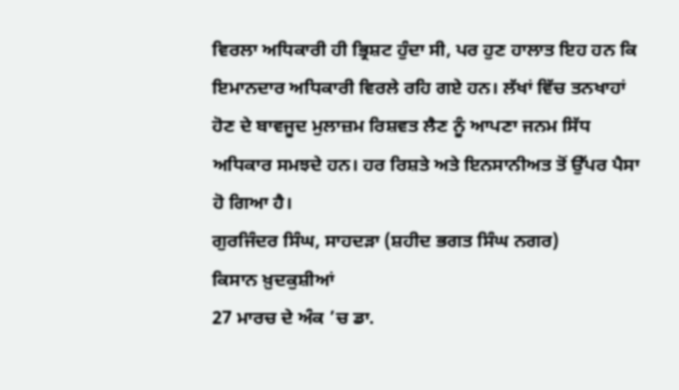ਵਿਰਲਾ ਅਧਿਕਾਰੀ ਹੀ ਭ੍ਰਿਸ਼ਟ ਹੁੰਦਾ ਸੀ, ਪਰ ਹੁਣ ਹਾਲਾਤ ਇਹ ਹਨ ਕਿ ਇਮਾਨਦਾਰ ਅਧਿਕਾਰੀ ਵਿਰਲੇ ਰਹਿ ਗਏ ਹਨ। ਲੱਖਾਂ ਵਿੱਚ ਤਨਖਾਹਾਂ ਹੋਣ ਦੇ ਬਾਵਜੂਦ ਮੁਲਾਜ਼ਮ ਰਿਸ਼ਵਤ ਲੈਣ ਨੂੰ ਆਪਣਾ ਜਨਮ ਸਿੱਧ ਅਧਿਕਾਰ ਸਮਝਦੇ ਹਨ। ਹਰ ਰਿਸ਼ਤੇ ਅਤੇ ਇਨਸਾਨੀਅਤ ਤੋਂ ਉੱਪਰ ਪੈਸਾ ਹੋ ਗਿਆ ਹੈ।
ਗੁਰਜਿੰਦਰ ਸਿੰਘ, ਸਾਹਦੜਾ (ਸ਼ਹੀਦ ਭਗਤ ਸਿੰਘ ਨਗਰ)
ਕਿਸਾਨ ਖ਼ੁਦਕੁਸ਼ੀਆਂ
27 ਮਾਰਚ ਦੇ ਅੰਕ ’ਚ ਡਾ.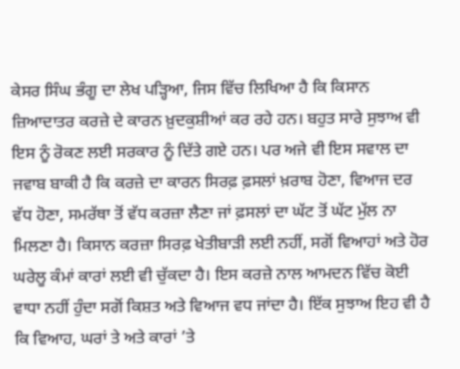ਕੇਸਰ ਸਿੰਘ ਭੰਗੂ ਦਾ ਲੇਖ ਪੜ੍ਹਿਆ, ਜਿਸ ਵਿੱਚ ਲਿਖਿਆ ਹੈ ਕਿ ਕਿਸਾਨ ਜ਼ਿਆਦਾਤਰ ਕਰਜ਼ੇ ਦੇ ਕਾਰਨ ਖ਼ੁਦਕੁਸ਼ੀਆਂ ਕਰ ਰਹੇ ਹਨ। ਬਹੁਤ ਸਾਰੇ ਸੁਝਾਅ ਵੀ ਇਸ ਨੂੰ ਰੋਕਣ ਲਈ ਸਰਕਾਰ ਨੂੰ ਦਿੱਤੇ ਗਏ ਹਨ। ਪਰ ਅਜੇ ਵੀ ਇਸ ਸਵਾਲ ਦਾ ਜਵਾਬ ਬਾਕੀ ਹੈ ਕਿ ਕਰਜ਼ੇ ਦਾ ਕਾਰਨ ਸਿਰਫ਼ ਫ਼ਸਲਾਂ ਖ਼ਰਾਬ ਹੋਣਾ, ਵਿਆਜ ਦਰ ਵੱਧ ਹੋਣਾ, ਸਮਰੱਥਾ ਤੋਂ ਵੱਧ ਕਰਜ਼ਾ ਲੈਣਾ ਜਾਂ ਫ਼ਸਲਾਂ ਦਾ ਘੱਟ ਤੋਂ ਘੱਟ ਮੁੱਲ ਨਾ ਮਿਲਣਾ ਹੈ। ਕਿਸਾਨ ਕਰਜ਼ਾ ਸਿਰਫ਼ ਖੇਤੀਬਾੜੀ ਲਈ ਨਹੀਂ, ਸਗੋਂ ਵਿਆਹਾਂ ਅਤੇ ਹੋਰ ਘਰੇਲੂ ਕੰਮਾਂ ਕਾਰਾਂ ਲਈ ਵੀ ਚੁੱਕਦਾ ਹੈ। ਇਸ ਕਰਜ਼ੇ ਨਾਲ ਆਮਦਨ ਵਿੱਚ ਕੋਈ ਵਾਧਾ ਨਹੀਂ ਹੁੰਦਾ ਸਗੋਂ ਕਿਸ਼ਤ ਅਤੇ ਵਿਆਜ ਵਧ ਜਾਂਦਾ ਹੈ। ਇੱਕ ਸੁਝਾਅ ਇਹ ਵੀ ਹੈ ਕਿ ਵਿਆਹ, ਘਰਾਂ ਤੇ ਅਤੇ ਕਾਰਾਂ ’ਤੇ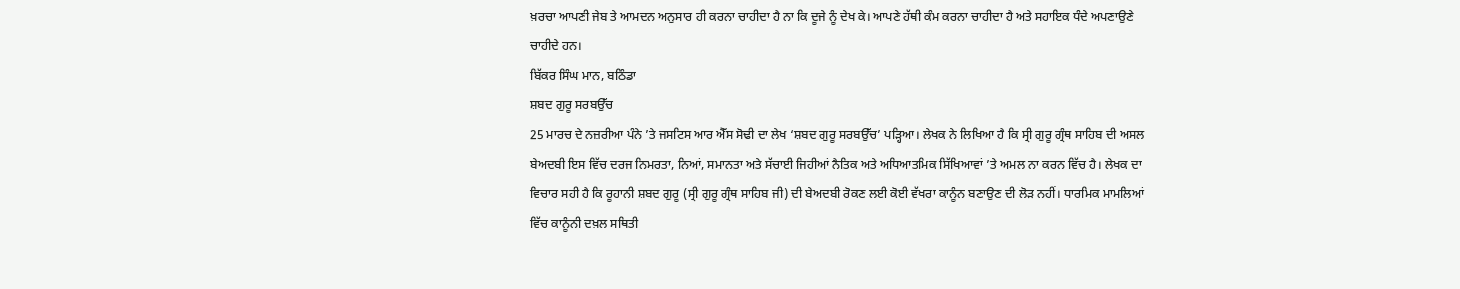ਖ਼ਰਚਾ ਆਪਣੀ ਜੇਬ ਤੇ ਆਮਦਨ ਅਨੁਸਾਰ ਹੀ ਕਰਨਾ ਚਾਹੀਦਾ ਹੈ ਨਾ ਕਿ ਦੂਜੇ ਨੂੰ ਦੇਖ ਕੇ। ਆਪਣੇ ਹੱਥੀ ਕੰਮ ਕਰਨਾ ਚਾਹੀਦਾ ਹੈ ਅਤੇ ਸਹਾਇਕ ਧੰਦੇ ਅਪਣਾਉਣੇ ਚਾਹੀਦੇ ਹਨ।
ਬਿੱਕਰ ਸਿੰਘ ਮਾਨ, ਬਠਿੰਡਾ
ਸ਼ਬਦ ਗੁਰੂ ਸਰਬਉੱਚ
25 ਮਾਰਚ ਦੇ ਨਜ਼ਰੀਆ ਪੰਨੇ ’ਤੇ ਜਸਟਿਸ ਆਰ ਐੱਸ ਸੋਢੀ ਦਾ ਲੇਖ ‘ਸ਼ਬਦ ਗੁਰੂ ਸਰਬਉੱਚ’ ਪੜ੍ਹਿਆ। ਲੇਖਕ ਨੇ ਲਿਖਿਆ ਹੈ ਕਿ ਸ੍ਰੀ ਗੁਰੂ ਗ੍ਰੰਥ ਸਾਹਿਬ ਦੀ ਅਸਲ ਬੇਅਦਬੀ ਇਸ ਵਿੱਚ ਦਰਜ ਨਿਮਰਤਾ, ਨਿਆਂ, ਸਮਾਨਤਾ ਅਤੇ ਸੱਚਾਈ ਜਿਹੀਆਂ ਨੈਤਿਕ ਅਤੇ ਅਧਿਆਤਮਿਕ ਸਿੱਖਿਆਵਾਂ ’ਤੇ ਅਮਲ ਨਾ ਕਰਨ ਵਿੱਚ ਹੈ। ਲੇਖਕ ਦਾ ਵਿਚਾਰ ਸਹੀ ਹੈ ਕਿ ਰੂਹਾਨੀ ਸ਼ਬਦ ਗੁਰੂ (ਸ੍ਰੀ ਗੁਰੂ ਗ੍ਰੰਥ ਸਾਹਿਬ ਜੀ) ਦੀ ਬੇਅਦਬੀ ਰੋਕਣ ਲਈ ਕੋਈ ਵੱਖਰਾ ਕਾਨੂੰਨ ਬਣਾਉਣ ਦੀ ਲੋੜ ਨਹੀਂ। ਧਾਰਮਿਕ ਮਾਮਲਿਆਂ ਵਿੱਚ ਕਾਨੂੰਨੀ ਦਖ਼ਲ ਸਥਿਤੀ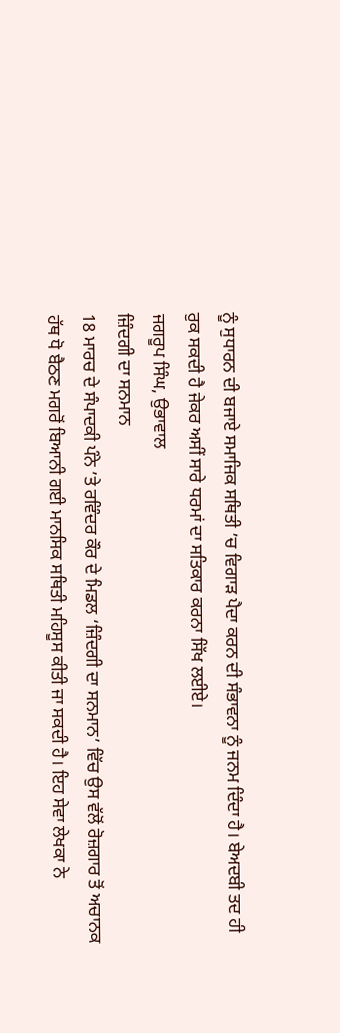ਨੂੰ ਸੁਧਾਰਨ ਦੀ ਬਜਾਏ ਸਮਾਜਿਕ ਸਥਿਤੀ ’ਚ ਵਿਗਾੜ ਪੈਦਾ ਕਰਨ ਦੀ ਸੰਭਾਵਨਾ ਨੂੰ ਜਨਮ ਦਿੰਦਾ ਹੈ। ਬੇਅਦਬੀ ਤਦ ਹੀ ਰੁਕ ਸਕਦੀ ਹੈ ਜੇਕਰ ਅਸੀਂ ਸਾਰੇ ਧਰਮਾਂ ਦਾ ਸਤਿਕਾਰ ਕਰਨਾ ਸਿੱਖ ਲਈਏ।
ਜਗਰੂਪ ਸਿੰਘ, ਉਭਾਵਾਲ
ਜ਼ਿੰਦਗੀ ਦਾ ਸਨਮਾਨ
18 ਮਾਰਚ ਦੇ ਸੰਪਾਦਕੀ ਪੰਨੇ ’ਤੇ ਰਵਿੰਦਰ ਕੌਰ ਦੇ ਮਿਡਲ ‘ਜ਼ਿੰਦਗੀ ਦਾ ਸਨਮਾਨ’ ਵਿੱਚ ਉਸ ਵੱਲੋਂ ਰੋਜ਼ਗਾਰ ਤੋਂ ਅਚਾਨਕ ਹੱਥ ਧੋ ਬੈਠਣ ਮਗਰੋਂ ਬਿਆਨੀ ਗਈ ਮਾਨਸਿਕ ਸਥਿਤੀ ਮਹਿਸੂਸ ਕੀਤੀ ਜਾ ਸਕਦੀ ਹੈ। ਇਹ ਸੇਵਾ ਲੇਖਕਾ ਨੇ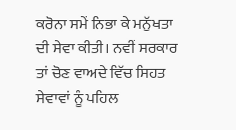ਕਰੋਨਾ ਸਮੇਂ ਨਿਭਾ ਕੇ ਮਨੁੱਖਤਾ ਦੀ ਸੇਵਾ ਕੀਤੀ। ਨਵੀਂ ਸਰਕਾਰ ਤਾਂ ਚੋਣ ਵਾਅਦੇ ਵਿੱਚ ਸਿਹਤ ਸੇਵਾਵਾਂ ਨੂੰ ਪਹਿਲ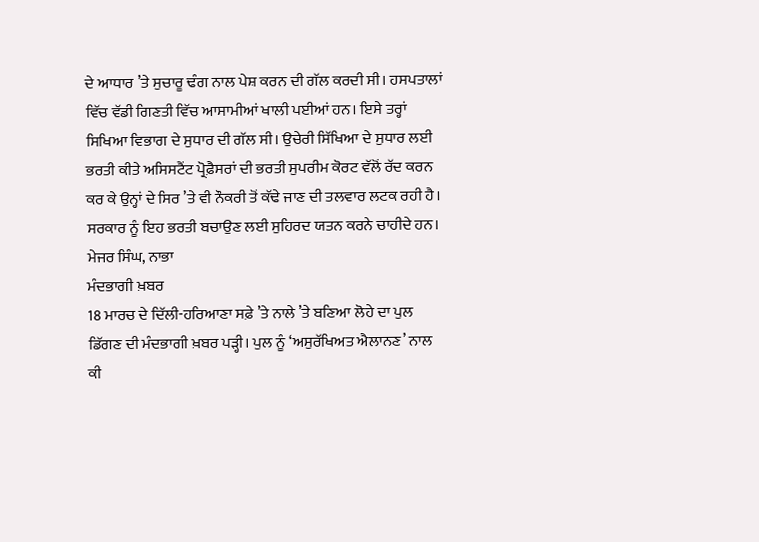ਦੇ ਆਧਾਰ ’ਤੇ ਸੁਚਾਰੂ ਢੰਗ ਨਾਲ ਪੇਸ਼ ਕਰਨ ਦੀ ਗੱਲ ਕਰਦੀ ਸੀ। ਹਸਪਤਾਲਾਂ ਵਿੱਚ ਵੱਡੀ ਗਿਣਤੀ ਵਿੱਚ ਆਸਾਮੀਆਂ ਖਾਲੀ ਪਈਆਂ ਹਨ। ਇਸੇ ਤਰ੍ਹਾਂ ਸਿਖਿਆ ਵਿਭਾਗ ਦੇ ਸੁਧਾਰ ਦੀ ਗੱਲ ਸੀ। ਉਚੇਰੀ ਸਿੱਖਿਆ ਦੇ ਸੁਧਾਰ ਲਈ ਭਰਤੀ ਕੀਤੇ ਅਸਿਸਟੈਂਟ ਪ੍ਰੋਫ਼ੈਸਰਾਂ ਦੀ ਭਰਤੀ ਸੁਪਰੀਮ ਕੋਰਟ ਵੱਲੋਂ ਰੱਦ ਕਰਨ ਕਰ ਕੇ ਉਨ੍ਹਾਂ ਦੇ ਸਿਰ ’ਤੇ ਵੀ ਨੌਕਰੀ ਤੋਂ ਕੱਢੇ ਜਾਣ ਦੀ ਤਲਵਾਰ ਲਟਕ ਰਹੀ ਹੈ। ਸਰਕਾਰ ਨੂੰ ਇਹ ਭਰਤੀ ਬਚਾਉਣ ਲਈ ਸੁਹਿਰਦ ਯਤਨ ਕਰਨੇ ਚਾਹੀਦੇ ਹਨ।
ਮੇਜਰ ਸਿੰਘ, ਨਾਭਾ
ਮੰਦਭਾਗੀ ਖ਼ਬਰ
18 ਮਾਰਚ ਦੇ ਦਿੱਲੀ-ਹਰਿਆਣਾ ਸਫ਼ੇ ’ਤੇ ਨਾਲੇ ’ਤੇ ਬਣਿਆ ਲੋਹੇ ਦਾ ਪੁਲ ਡਿੱਗਣ ਦੀ ਮੰਦਭਾਗੀ ਖ਼ਬਰ ਪੜ੍ਹੀ। ਪੁਲ ਨੂੰ ‘ਅਸੁਰੱਖਿਅਤ ਐਲਾਨਣ’ ਨਾਲ ਕੀ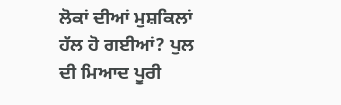ਲੋਕਾਂ ਦੀਆਂ ਮੁਸ਼ਕਿਲਾਂ ਹੱਲ ਹੋ ਗਈਆਂ? ਪੁਲ ਦੀ ਮਿਆਦ ਪੂਰੀ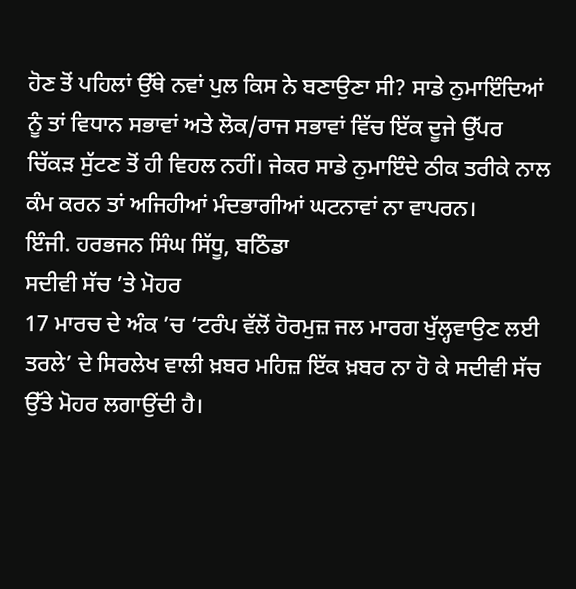ਹੋਣ ਤੋਂ ਪਹਿਲਾਂ ਉੱਥੇ ਨਵਾਂ ਪੁਲ ਕਿਸ ਨੇ ਬਣਾਉਣਾ ਸੀ? ਸਾਡੇ ਨੁਮਾਇੰਦਿਆਂ ਨੂੰ ਤਾਂ ਵਿਧਾਨ ਸਭਾਵਾਂ ਅਤੇ ਲੋਕ/ਰਾਜ ਸਭਾਵਾਂ ਵਿੱਚ ਇੱਕ ਦੂਜੇ ਉੱਪਰ ਚਿੱਕੜ ਸੁੱਟਣ ਤੋਂ ਹੀ ਵਿਹਲ ਨਹੀਂ। ਜੇਕਰ ਸਾਡੇ ਨੁਮਾਇੰਦੇ ਠੀਕ ਤਰੀਕੇ ਨਾਲ ਕੰਮ ਕਰਨ ਤਾਂ ਅਜਿਹੀਆਂ ਮੰਦਭਾਗੀਆਂ ਘਟਨਾਵਾਂ ਨਾ ਵਾਪਰਨ।
ਇੰਜੀ. ਹਰਭਜਨ ਸਿੰਘ ਸਿੱਧੂ, ਬਠਿੰਡਾ
ਸਦੀਵੀ ਸੱਚ ’ਤੇ ਮੋਹਰ
17 ਮਾਰਚ ਦੇ ਅੰਕ ’ਚ ‘ਟਰੰਪ ਵੱਲੋਂ ਹੋਰਮੁਜ਼ ਜਲ ਮਾਰਗ ਖੁੱਲ੍ਹਵਾਉਣ ਲਈ ਤਰਲੇ’ ਦੇ ਸਿਰਲੇਖ ਵਾਲੀ ਖ਼ਬਰ ਮਹਿਜ਼ ਇੱਕ ਖ਼ਬਰ ਨਾ ਹੋ ਕੇ ਸਦੀਵੀ ਸੱਚ ਉੱਤੇ ਮੋਹਰ ਲਗਾਉਂਦੀ ਹੈ।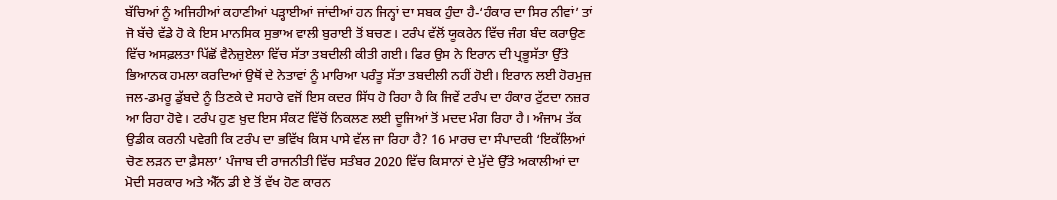ਬੱਚਿਆਂ ਨੂੰ ਅਜਿਹੀਆਂ ਕਹਾਣੀਆਂ ਪੜ੍ਹਾਈਆਂ ਜਾਂਦੀਆਂ ਹਨ ਜਿਨ੍ਹਾਂ ਦਾ ਸਬਕ ਹੁੰਦਾ ਹੈ-‘ਹੰਕਾਰ ਦਾ ਸਿਰ ਨੀਵਾਂ’ ਤਾਂ ਜੋ ਬੱਚੇ ਵੱਡੇ ਹੋ ਕੇ ਇਸ ਮਾਨਸਿਕ ਸੁਭਾਅ ਵਾਲੀ ਬੁਰਾਈ ਤੋਂ ਬਚਣ। ਟਰੰਪ ਵੱਲੋਂ ਯੂਕਰੇਨ ਵਿੱਚ ਜੰਗ ਬੰਦ ਕਰਾਉਣ ਵਿੱਚ ਅਸਫ਼ਲਤਾ ਪਿੱਛੋਂ ਵੈਨੇਜ਼ੁਏਲਾ ਵਿੱਚ ਸੱਤਾ ਤਬਦੀਲੀ ਕੀਤੀ ਗਈ। ਫਿਰ ਉਸ ਨੇ ਇਰਾਨ ਦੀ ਪ੍ਰਭੂਸੱਤਾ ਉੱਤੇ ਭਿਆਨਕ ਹਮਲਾ ਕਰਦਿਆਂ ਉਥੋਂ ਦੇ ਨੇਤਾਵਾਂ ਨੂੰ ਮਾਰਿਆ ਪਰੰਤੂ ਸੱਤਾ ਤਬਦੀਲੀ ਨਹੀਂ ਹੋਈ। ਇਰਾਨ ਲਈ ਹੋਰਮੁਜ਼ ਜਲ-ਡਮਰੂ ਡੁੱਬਦੇ ਨੂੰ ਤਿਣਕੇ ਦੇ ਸਹਾਰੇ ਵਜੋਂ ਇਸ ਕਦਰ ਸਿੱਧ ਹੋ ਰਿਹਾ ਹੈ ਕਿ ਜਿਵੇਂ ਟਰੰਪ ਦਾ ਹੰਕਾਰ ਟੁੱਟਦਾ ਨਜ਼ਰ ਆ ਰਿਹਾ ਹੋਵੇ। ਟਰੰਪ ਹੁਣ ਖ਼ੁਦ ਇਸ ਸੰਕਟ ਵਿੱਚੋਂ ਨਿਕਲਣ ਲਈ ਦੂਜਿਆਂ ਤੋਂ ਮਦਦ ਮੰਗ ਰਿਹਾ ਹੈ। ਅੰਜਾਮ ਤੱਕ ਉਡੀਕ ਕਰਨੀ ਪਵੇਗੀ ਕਿ ਟਰੰਪ ਦਾ ਭਵਿੱਖ ਕਿਸ ਪਾਸੇ ਵੱਲ ਜਾ ਰਿਹਾ ਹੈ? 16 ਮਾਰਚ ਦਾ ਸੰਪਾਦਕੀ ‘ਇਕੱਲਿਆਂ ਚੋਣ ਲੜਨ ਦਾ ਫ਼ੈਸਲਾ’ ਪੰਜਾਬ ਦੀ ਰਾਜਨੀਤੀ ਵਿੱਚ ਸਤੰਬਰ 2020 ਵਿੱਚ ਕਿਸਾਨਾਂ ਦੇ ਮੁੱਦੇ ਉੱਤੇ ਅਕਾਲੀਆਂ ਦਾ ਮੋਦੀ ਸਰਕਾਰ ਅਤੇ ਐੱਨ ਡੀ ਏ ਤੋਂ ਵੱਖ ਹੋਣ ਕਾਰਨ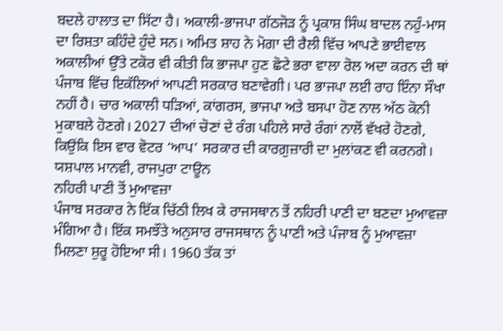ਬਦਲੇ ਹਾਲਾਤ ਦਾ ਸਿੱਟਾ ਹੈ। ਅਕਾਲੀ-ਭਾਜਪਾ ਗੱਠਜੋੜ ਨੂੰ ਪ੍ਰਕਾਸ਼ ਸਿੰਘ ਬਾਦਲ ਨਹੁੰ-ਮਾਸ ਦਾ ਰਿਸ਼ਤਾ ਕਹਿੰਦੇ ਹੁੰਦੇ ਸਨ। ਅਮਿਤ ਸ਼ਾਹ ਨੇ ਮੋਗਾ ਦੀ ਰੈਲੀ ਵਿੱਚ ਆਪਣੇ ਭਾਈਵਾਲ ਅਕਾਲੀਆਂ ਉੱਤੇ ਟਕੋਰ ਵੀ ਕੀਤੀ ਕਿ ਭਾਜਪਾ ਹੁਣ ਛੋਟੇ ਭਰਾ ਵਾਲਾ ਰੋਲ ਅਦਾ ਕਰਨ ਦੀ ਥਾਂ ਪੰਜਾਬ ਵਿੱਚ ਇਕੱਲਿਆਂ ਆਪਣੀ ਸਰਕਾਰ ਬਣਾਵੇਗੀ। ਪਰ ਭਾਜਪਾ ਲਈ ਰਾਹ ਇੰਨਾ ਸੌਖਾ ਨਹੀਂ ਹੈ। ਚਾਰ ਅਕਾਲੀ ਧੜਿਆਂ, ਕਾਂਗਰਸ, ਭਾਜਪਾ ਅਤੇ ਬਸਪਾ ਹੋਣ ਨਾਲ ਅੱਠ ਕੋਨੀ ਮੁਕਾਬਲੇ ਹੋਣਗੇ। 2027 ਦੀਆਂ ਚੋਣਾਂ ਦੇ ਰੰਗ ਪਹਿਲੇ ਸਾਰੇ ਰੰਗਾਂ ਨਾਲੋਂ ਵੱਖਰੇ ਹੋਣਗੇ, ਕਿਉਂਕਿ ਇਸ ਵਾਰ ਵੋਟਰ ‘ਆਪ’ ਸਰਕਾਰ ਦੀ ਕਾਰਗ਼ੁਜ਼ਾਰੀ ਦਾ ਮੁਲਾਂਕਣ ਵੀ ਕਰਨਗੇ।
ਯਸ਼ਪਾਲ ਮਾਨਵੀ, ਰਾਜਪੁਰਾ ਟਾਊਨ
ਨਹਿਰੀ ਪਾਣੀ ਤੋਂ ਮੁਆਵਜ਼ਾ
ਪੰਜਾਬ ਸਰਕਾਰ ਨੇ ਇੱਕ ਚਿੱਠੀ ਲਿਖ ਕੇ ਰਾਜਸਥਾਨ ਤੋਂ ਨਹਿਰੀ ਪਾਣੀ ਦਾ ਬਣਦਾ ਮੁਆਵਜ਼ਾ ਮੰਗਿਆ ਹੈ। ਇੱਕ ਸਮਝੌਤੇ ਅਨੁਸਾਰ ਰਾਜਸਥਾਨ ਨੂੰ ਪਾਣੀ ਅਤੇ ਪੰਜਾਬ ਨੂੰ ਮੁਆਵਜ਼ਾ ਮਿਲਣਾ ਸ਼ੁਰੂ ਹੋਇਆ ਸੀ। 1960 ਤੱਕ ਤਾਂ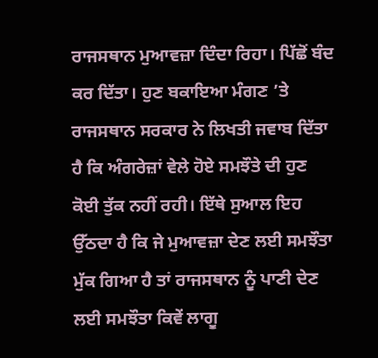ਰਾਜਸਥਾਨ ਮੁਆਵਜ਼ਾ ਦਿੰਦਾ ਰਿਹਾ। ਪਿੱਛੋਂ ਬੰਦ ਕਰ ਦਿੱਤਾ। ਹੁਣ ਬਕਾਇਆ ਮੰਗਣ ’ਤੇ ਰਾਜਸਥਾਨ ਸਰਕਾਰ ਨੇ ਲਿਖਤੀ ਜਵਾਬ ਦਿੱਤਾ ਹੈ ਕਿ ਅੰਗਰੇਜ਼ਾਂ ਵੇਲੇ ਹੋਏ ਸਮਝੌਤੇ ਦੀ ਹੁਣ ਕੋਈ ਤੁੱਕ ਨਹੀਂ ਰਹੀ। ਇੱਥੇ ਸੁਆਲ ਇਹ ਉੱਠਦਾ ਹੈ ਕਿ ਜੇ ਮੁਆਵਜ਼ਾ ਦੇਣ ਲਈ ਸਮਝੌਤਾ ਮੁੱਕ ਗਿਆ ਹੈ ਤਾਂ ਰਾਜਸਥਾਨ ਨੂੰ ਪਾਣੀ ਦੇਣ ਲਈ ਸਮਝੌਤਾ ਕਿਵੇਂ ਲਾਗੂ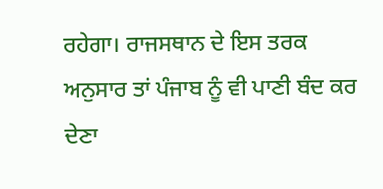ਰਹੇਗਾ। ਰਾਜਸਥਾਨ ਦੇ ਇਸ ਤਰਕ ਅਨੁਸਾਰ ਤਾਂ ਪੰਜਾਬ ਨੂੰ ਵੀ ਪਾਣੀ ਬੰਦ ਕਰ ਦੇਣਾ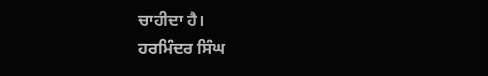ਚਾਹੀਦਾ ਹੈ।
ਹਰਮਿੰਦਰ ਸਿੰਘ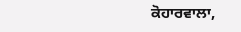ਕੋਹਾਰਵਾਲਾ,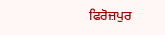ਫਿਰੋਜ਼ਪੁਰ